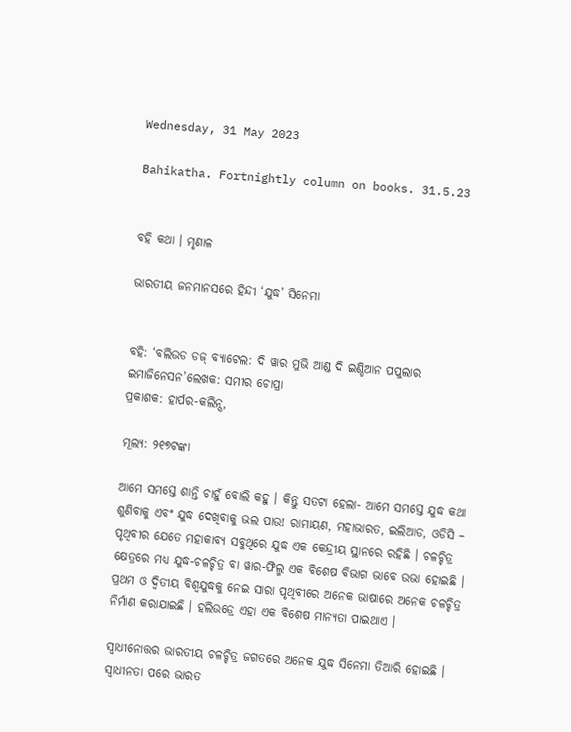Wednesday, 31 May 2023

Bahikatha. Fortnightly column on books. 31.5.23


ବହି କଥା । ମୃଣାଳ

ଭାରତୀୟ ଜନମାନସରେ ହିନ୍ଦୀ ‘ଯୁଦ୍ଧ’ ସିନେମା


ବହି: ‘ବଲିଉଡ ଡଜ୍ ବ୍ୟାଟେଲ: ଦି ୱାର ମୁଭି ଆଣ୍ଡ ଦି ଇଣ୍ଡିଆନ ପପୁଲାର ଇମାଜିନେସନ’ଲେଖକ: ସମୀର ଚୋପ୍ରା
ପ୍ରକାଶକ: ହାର୍ପର-କଲିନ୍ସ,

ମୂଲ୍ୟ: ୨୧୭ଟଙ୍କା

ଆମେ ସମସ୍ତେ ଶାନ୍ତି ଚାହୁଁ ବୋଲି କହୁ । କିନ୍ତୁ ସତଟା ହେଲା- ଆମେ ସମସ୍ତେ ଯୁଦ୍ଧ କଥା ଶୁଣିବାକୁ ଏବଂ ଯୁଦ୍ଧ ଦେଖିବାକୁ ଭଲ ପାଉ! ରାମାୟଣ, ମହାଭାରତ, ଇଲିଆଡ, ଓଡିସି – ପୃଥିବୀର ଯେତେ ମହାକାବ୍ୟ ସବୁଥିରେ ଯୁଦ୍ଧ ଏକ କେନ୍ଦ୍ରୀୟ ସ୍ଥାନରେ ରହିଛି । ଚଳଚ୍ଚିତ୍ର କ୍ଷେତ୍ରରେ ମଧ୍ୟ ଯୁଦ୍ଧ-ଚଳଚ୍ଚିତ୍ର ବା ୱାର-ଫିଲ୍ମ ଏକ ବିଶେଷ ବିଭାଗ ଭାବେ ଉଭା ହୋଇଛି । ପ୍ରଥମ ଓ ଦ୍ୱିତୀୟ ବିଶ୍ୱଯୁଦ୍ଧକୁ ନେଇ ସାରା ପୃଥିବୀରେ ଅନେକ ଭାଷାରେ ଅନେକ ଚଳଚ୍ଚିତ୍ର ନିର୍ମାଣ କରାଯାଇଛି । ହଲିଉଡ୍ରେ ଏହା ଏକ ବିଶେଷ ମାନ୍ୟତା ପାଇଥାଏ ।

ସ୍ୱାଧୀନୋତ୍ତର ଭାରତୀୟ ଚଳଚ୍ଚିତ୍ର ଜଗତରେ ଅନେକ ଯୁଦ୍ଧ ସିନେମା ତିଆରି ହୋଇଛି । ସ୍ୱାଧୀନତା ପରେ ଭାରତ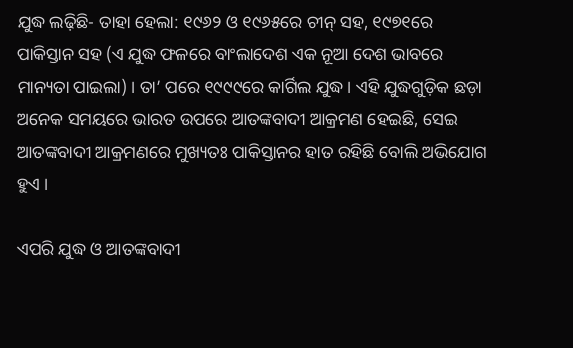ଯୁଦ୍ଧ ଲଢ଼ିଛି- ତାହା ହେଲା: ୧୯୬୨ ଓ ୧୯୬୫ରେ ଚୀନ୍ ସହ, ୧୯୭୧ରେ ପାକିସ୍ତାନ ସହ (ଏ ଯୁଦ୍ଧ ଫଳରେ ବାଂଲାଦେଶ ଏକ ନୂଆ ଦେଶ ଭାବରେ ମାନ୍ୟତା ପାଇଲା) । ତା’ ପରେ ୧୯୯୯ରେ କାର୍ଗିଲ ଯୁଦ୍ଧ । ଏହି ଯୁଦ୍ଧଗୁଡ଼ିକ ଛଡ଼ା ଅନେକ ସମୟରେ ଭାରତ ଉପରେ ଆତଙ୍କବାଦୀ ଆକ୍ରମଣ ହେଇଛି, ସେଇ ଆତଙ୍କବାଦୀ ଆକ୍ରମଣରେ ମୁଖ୍ୟତଃ ପାକିସ୍ତାନର ହାତ ରହିଛି ବୋଲି ଅଭିଯୋଗ ହୁଏ ।

ଏପରି ଯୁଦ୍ଧ ଓ ଆତଙ୍କବାଦୀ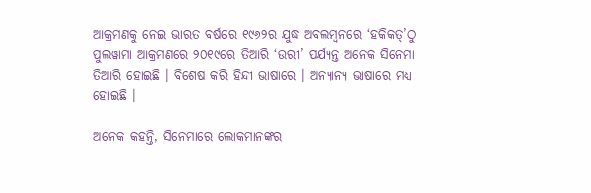ଆକ୍ରମଣକୁ ନେଇ ଭାରତ ବର୍ଷରେ ୧୯୬୨ର ଯୁଦ୍ଧ ଅବଲମ୍ବନରେ ‘ହକିକତ୍’ଠୁ ପୁଲୱାମା ଆକ୍ରମଣରେ ୨୦୧୯ରେ ତିଆରି ‘ଉରୀ’ ପର୍ଯ୍ୟନ୍ତ ଅନେକ ସିନେମା ତିଆରି ହୋଇଛି । ବିଶେଷ କରି ହିନ୍ଦୀ ଭାଷାରେ । ଅନ୍ୟାନ୍ୟ ଭାଷାରେ ମଧ୍ୟ ହୋଇଛି ।

ଅନେକ କହନ୍ତି, ସିନେମାରେ ଲୋକମାନଙ୍କର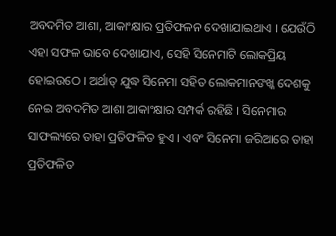ଅବଦମିତ ଆଶା, ଆକାଂକ୍ଷାର ପ୍ରତିଫଳନ ଦେଖାଯାଇଥାଏ । ଯେଉଁଠି ଏହା ସଫଳ ଭାବେ ଦେଖାଯାଏ, ସେହି ସିନେମାଟି ଲୋକପ୍ରିୟ ହୋଇଉଠେ । ଅର୍ଥାତ୍ ଯୁଦ୍ଧ ସିନେମା ସହିତ ଲୋକମାନଙଖ୍କ ଦେଶକୁ ନେଇ ଅବଦମିତ ଆଶା ଆକାଂକ୍ଷାର ସମ୍ପର୍କ ରହିଛି । ସିନେମାର ସାଫଲ୍ୟରେ ତାହା ପ୍ରତିଫଳିତ ହୁଏ । ଏବଂ ସିନେମା ଜରିଆରେ ତାହା ପ୍ରତିଫଳିତ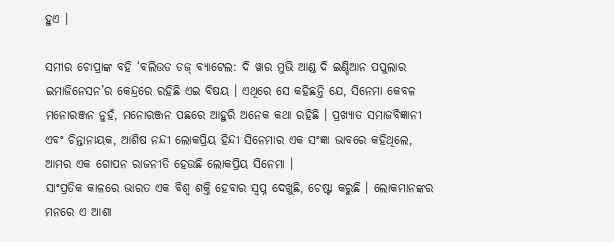ହୁଏ ।

ସମୀର ଚୋପ୍ରାଙ୍କ ବହି ‘ବଲିଉଡ ଡଜ୍ ବ୍ୟାଟେଲ: ଦି ୱାର ମୁଭି ଆଣ୍ଡ ଦି ଇଣ୍ଡିଆନ ପପୁଲାର ଇମାଜିନେସନ’ର କେନ୍ଦ୍ରରେ ରହିଛି ଏଇ ବିଷୟ । ଏଥିରେ ସେ କହିଛନ୍ତି ଯେ, ସିନେମା କେବଳ ମନୋରଞ୍ଜନ ନୁହଁ, ମନୋରଞ୍ଜନ ପଛରେ ଆହୁରି ଅନେକ କଥା ରହିଛି । ପ୍ରଖ୍ୟାତ ସମାଜବିଜ୍ଞାନୀ ଏବଂ ଚିନ୍ତାନାୟକ, ଆଶିଷ ନନ୍ଦୀ ଲୋକପ୍ରିୟ ହିନ୍ଦୀ ସିନେମାର ଏକ ସଂଜ୍ଞା ଭାବରେ କହିଥିଲେ, ଆମର ଏକ ଗୋପନ ରାଜନୀତି ହେଉଛି ଲୋକପ୍ରିୟ ସିନେମା ।
ସାଂପ୍ରତିକ କାଳରେ ଭାରତ ଏକ ବିଶ୍ୱ ଶକ୍ତି ହେବାର ସ୍ୱପ୍ନ ଦେଖୁଛି, ଚେଷ୍ଟା କରୁଛି । ଲୋକମାନଙ୍କର ମନରେ ଏ ଆଶା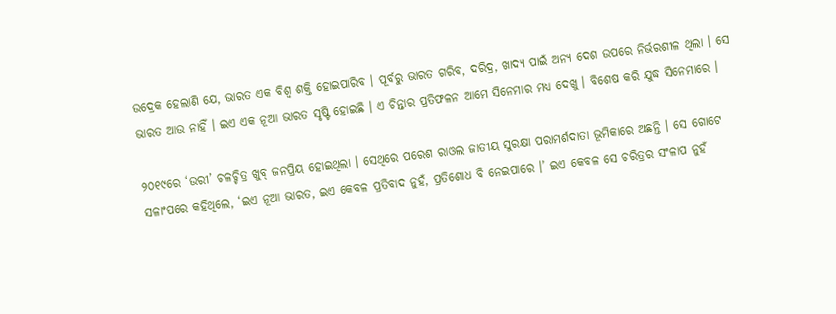ଉଦ୍ରେକ ହେଲାଣି ଯେ, ଭାରତ ଏକ ବିଶ୍ୱ ଶକ୍ତି ହୋଇପାରିବ । ପୂର୍ବରୁ ଭାରତ ଗରିବ, ଦରିଦ୍ର, ଖାଦ୍ୟ ପାଇଁ ଅନ୍ୟ ଦେଶ ଉପରେ ନିର୍ଭରଶୀଳ ଥିଲା । ସେ ଭାରତ ଆଉ ନାହିଁ । ଇଏ ଏକ ନୂଆ ଭାରତ ସୃଷ୍ଟି ହୋଇଛି । ଏ ଚିନ୍ତାର ପ୍ରତିଫଳନ ଆମେ ସିନେମାର ମଧ୍ୟ ଦେଖୁ । ବିଶେଷ କରି ଯୁଦ୍ଧ ସିନେମାରେ ।

୨୦୧୯ରେ ‘ଉରୀ’ ଚଳଚ୍ଚିତ୍ର ଖୁବ୍ ଜନପ୍ରିୟ ହୋଇଥିଲା । ସେଥିରେ ପରେଶ ରାଓଲ ଜାତୀୟ ସୁରକ୍ଷା ପରାମର୍ଶଦାତା ଭୂମିକାରେ ଅଛନ୍ତି । ସେ ଗୋଟେ ସଳାଂପରେ କହିଥିଲେ, ‘ଇଏ ନୂଆ ଭାରତ, ଇଏ କେବଳ ପ୍ରତିବାଦ ନୁହଁ, ପ୍ରତିଶୋଧ ବି ନେଇପାରେ ।’ ଇଏ କେବଳ ସେ ଚରିତ୍ରର ସଂଳାପ ନୁହଁ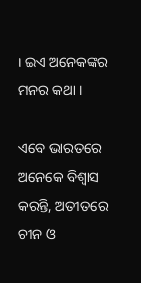। ଇଏ ଅନେକଙ୍କର ମନର କଥା ।

ଏବେ ଭାରତରେ ଅନେକେ ବିଶ୍ୱାସ କରନ୍ତି, ଅତୀତରେ ଚୀନ ଓ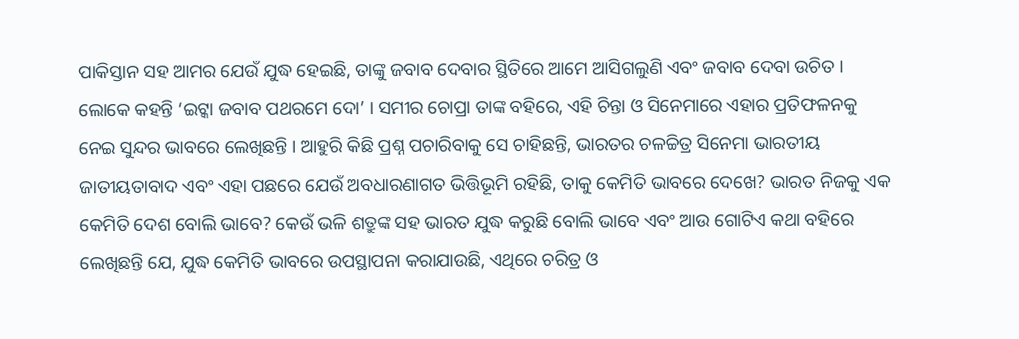ପାକିସ୍ତାନ ସହ ଆମର ଯେଉଁ ଯୁଦ୍ଧ ହେଇଛି, ତାଙ୍କୁ ଜବାବ ଦେବାର ସ୍ଥିତିରେ ଆମେ ଆସିଗଲୁଣି ଏବଂ ଜବାବ ଦେବା ଉଚିତ । ଲୋକେ କହନ୍ତି ‘ଇଟ୍କା ଜବାବ ପଥରମେ ଦୋ’ । ସମୀର ଚୋପ୍ରା ତାଙ୍କ ବହିରେ, ଏହି ଚିନ୍ତା ଓ ସିନେମାରେ ଏହାର ପ୍ରତିଫଳନକୁ ନେଇ ସୁନ୍ଦର ଭାବରେ ଲେଖିଛନ୍ତି । ଆହୁରି କିଛି ପ୍ରଶ୍ନ ପଚାରିବାକୁ ସେ ଚାହିଛନ୍ତି, ଭାରତର ଚଳଚ୍ଚିତ୍ର ସିନେମା ଭାରତୀୟ ଜାତୀୟତାବାଦ ଏବଂ ଏହା ପଛରେ ଯେଉଁ ଅବଧାରଣାଗତ ଭିତ୍ତିଭୂମି ରହିଛି, ତାକୁ କେମିତି ଭାବରେ ଦେଖେ? ଭାରତ ନିଜକୁ ଏକ କେମିତି ଦେଶ ବୋଲି ଭାବେ? କେଉଁ ଭଳି ଶତ୍ରୁଙ୍କ ସହ ଭାରତ ଯୁଦ୍ଧ କରୁଛି ବୋଲି ଭାବେ ଏବଂ ଆଉ ଗୋଟିଏ କଥା ବହିରେ ଲେଖିଛନ୍ତି ଯେ, ଯୁଦ୍ଧ କେମିତି ଭାବରେ ଉପସ୍ଥାପନା କରାଯାଉଛି, ଏଥିରେ ଚରିତ୍ର ଓ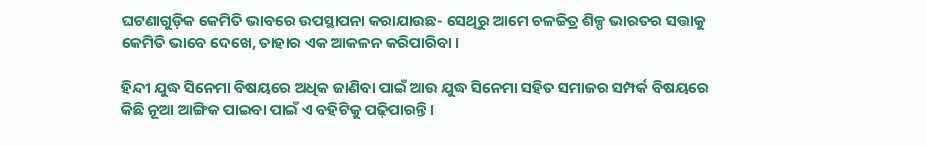ଘଟଣାଗୁଡ଼ିକ କେମିତି ଭାବରେ ଉପସ୍ଥାପନା କରାଯାଉଛ- ସେଥିରୁ ଆମେ ଚଳଚ୍ଚିତ୍ର ଶିଳ୍ପ ଭାରତର ସତ୍ତାକୁ କେମିତି ଭାବେ ଦେଖେ, ତାହାର ଏକ ଆକଳନ କରିପାରିବା ।

ହିନ୍ଦୀ ଯୁଦ୍ଧ ସିନେମା ବିଷୟରେ ଅଧିକ ଜାଣିବା ପାଇଁ ଆଉ ଯୁଦ୍ଧ ସିନେମା ସହିତ ସମାଜର ସମ୍ପର୍କ ବିଷୟରେ କିଛି ନୂଆ ଆଙ୍ଗିକ ପାଇବା ପାଇଁ ଏ ବହିଟିକୁ ପଢ଼ିପାରନ୍ତି ।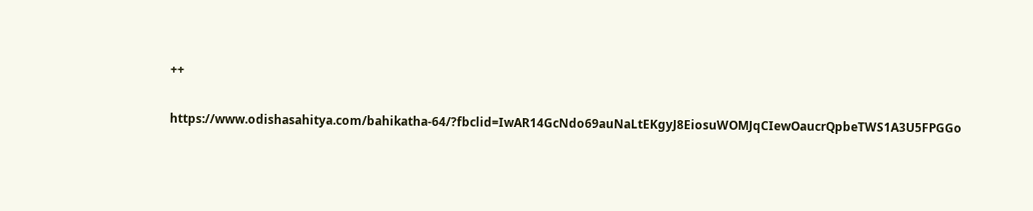++

https://www.odishasahitya.com/bahikatha-64/?fbclid=IwAR14GcNdo69auNaLtEKgyJ8EiosuWOMJqCIewOaucrQpbeTWS1A3U5FPGGo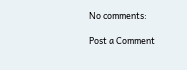No comments:

Post a Comment